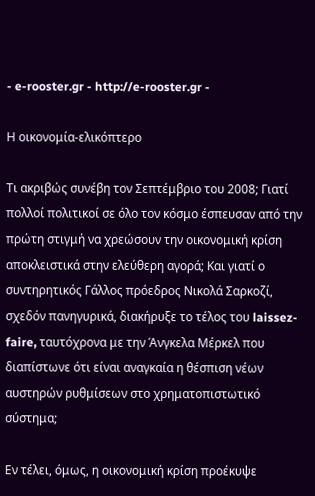- e-rooster.gr - http://e-rooster.gr -

Η οικονομία-ελικόπτερο

Τι ακριβώς συνέβη τον Σεπτέμβριο του 2008; Γιατί πολλοί πολιτικοί σε όλο τον κόσμο έσπευσαν από την πρώτη στιγμή να χρεώσουν την οικονομική κρίση αποκλειστικά στην ελεύθερη αγορά; Και γιατί ο συντηρητικός Γάλλος πρόεδρος Νικολά Σαρκοζί, σχεδόν πανηγυρικά, διακήρυξε το τέλος του laissez-faire, ταυτόχρονα με την Άνγκελα Μέρκελ που διαπίστωνε ότι είναι αναγκαία η θέσπιση νέων αυστηρών ρυθμίσεων στο χρηματοπιστωτικό σύστημα;

Εν τέλει, όμως, η οικονομική κρίση προέκυψε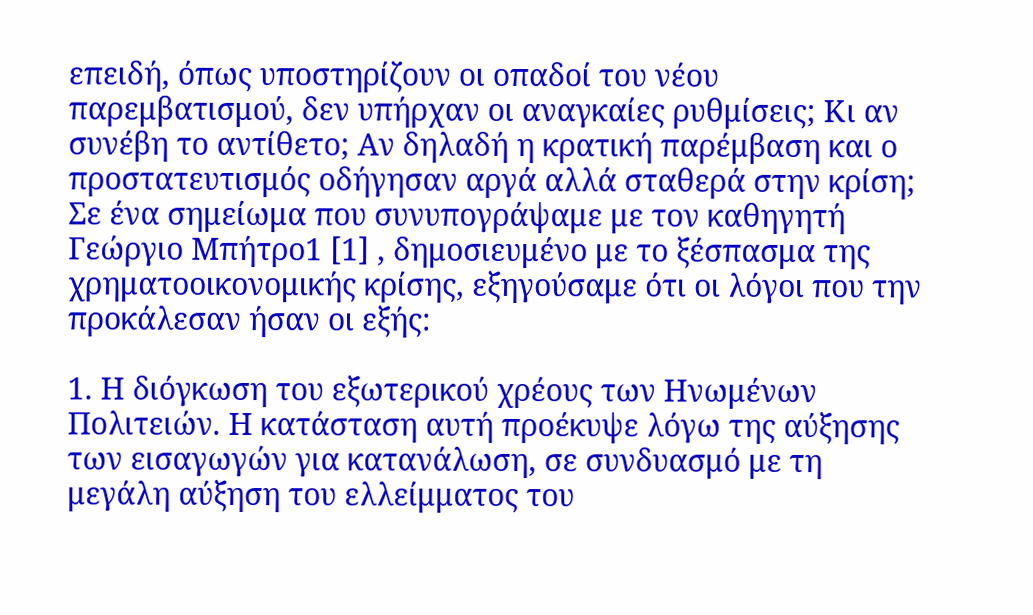επειδή, όπως υποστηρίζουν οι οπαδοί του νέου παρεμβατισμού, δεν υπήρχαν οι αναγκαίες ρυθμίσεις; Κι αν συνέβη το αντίθετο; Αν δηλαδή η κρατική παρέμβαση και ο προστατευτισμός οδήγησαν αργά αλλά σταθερά στην κρίση; Σε ένα σημείωμα που συνυπογράψαμε με τον καθηγητή Γεώργιο Μπήτρο1 [1] , δημοσιευμένο με το ξέσπασμα της χρηματοοικονομικής κρίσης, εξηγούσαμε ότι οι λόγοι που την προκάλεσαν ήσαν οι εξής:

1. Η διόγκωση του εξωτερικού χρέους των Ηνωμένων Πολιτειών. Η κατάσταση αυτή προέκυψε λόγω της αύξησης των εισαγωγών για κατανάλωση, σε συνδυασμό με τη μεγάλη αύξηση του ελλείμματος του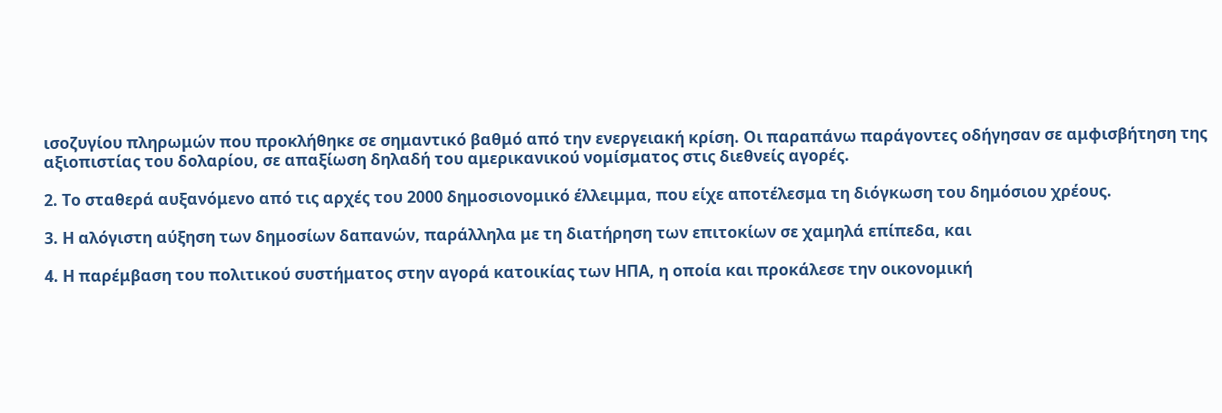ισοζυγίου πληρωμών που προκλήθηκε σε σημαντικό βαθμό από την ενεργειακή κρίση. Οι παραπάνω παράγοντες οδήγησαν σε αμφισβήτηση της αξιοπιστίας του δολαρίου, σε απαξίωση δηλαδή του αμερικανικού νομίσματος στις διεθνείς αγορές.

2. Το σταθερά αυξανόμενο από τις αρχές του 2000 δημοσιονομικό έλλειμμα, που είχε αποτέλεσμα τη διόγκωση του δημόσιου χρέους.

3. Η αλόγιστη αύξηση των δημοσίων δαπανών, παράλληλα με τη διατήρηση των επιτοκίων σε χαμηλά επίπεδα, και

4. Η παρέμβαση του πολιτικού συστήματος στην αγορά κατοικίας των ΗΠΑ, η οποία και προκάλεσε την οικονομική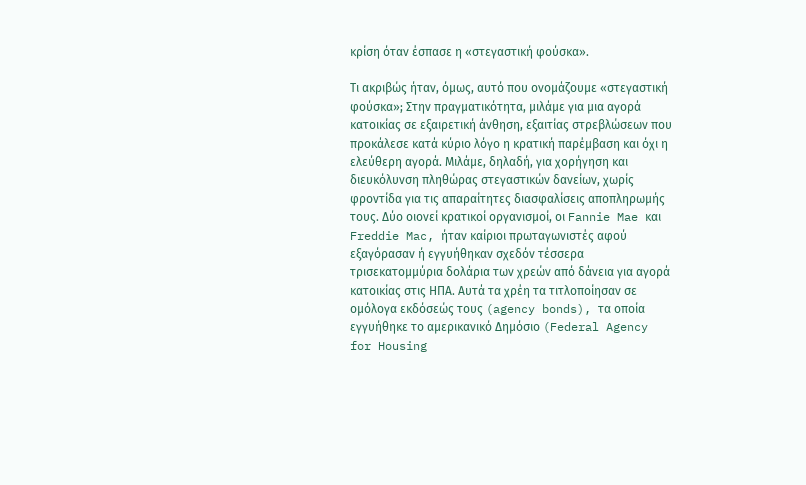κρίση όταν έσπασε η «στεγαστική φούσκα».

Τι ακριβώς ήταν, όμως, αυτό που ονομάζουμε «στεγαστική φούσκα»; Στην πραγματικότητα, μιλάμε για μια αγορά κατοικίας σε εξαιρετική άνθηση, εξαιτίας στρεβλώσεων που προκάλεσε κατά κύριο λόγο η κρατική παρέμβαση και όχι η ελεύθερη αγορά. Μιλάμε, δηλαδή, για χορήγηση και διευκόλυνση πληθώρας στεγαστικών δανείων, χωρίς φροντίδα για τις απαραίτητες διασφαλίσεις αποπληρωμής τους. Δύο οιονεί κρατικοί οργανισμοί, οι Fannie Mae και Freddie Mac, ήταν καίριοι πρωταγωνιστές αφού εξαγόρασαν ή εγγυήθηκαν σχεδόν τέσσερα τρισεκατομμύρια δολάρια των χρεών από δάνεια για αγορά κατοικίας στις ΗΠΑ. Αυτά τα χρέη τα τιτλοποίησαν σε ομόλογα εκδόσεώς τους (agency bonds), τα οποία εγγυήθηκε το αμερικανικό Δημόσιο (Federal Agency for Housing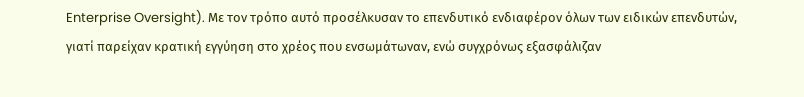Enterprise Oversight). Με τον τρόπο αυτό προσέλκυσαν το επενδυτικό ενδιαφέρον όλων των ειδικών επενδυτών, γιατί παρείχαν κρατική εγγύηση στο χρέος που ενσωμάτωναν, ενώ συγχρόνως εξασφάλιζαν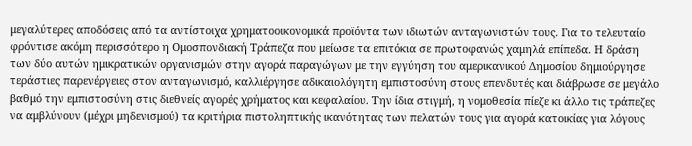μεγαλύτερες αποδόσεις από τα αντίστοιχα χρηματοοικονομικά προϊόντα των ιδιωτών ανταγωνιστών τους. Για το τελευταίο φρόντισε ακόμη περισσότερο η Ομοσπονδιακή Τράπεζα που μείωσε τα επιτόκια σε πρωτοφανώς χαμηλά επίπεδα. Η δράση των δύο αυτών ημικρατικών οργανισμών στην αγορά παραγώγων με την εγγύηση του αμερικανικού Δημοσίου δημιούργησε τεράστιες παρενέργειες στον ανταγωνισμό, καλλιέργησε αδικαιολόγητη εμπιστοσύνη στους επενδυτές και διάβρωσε σε μεγάλο βαθμό την εμπιστοσύνη στις διεθνείς αγορές χρήματος και κεφαλαίου. Την ίδια στιγμή, η νομοθεσία πίεζε κι άλλο τις τράπεζες να αμβλύνουν (μέχρι μηδενισμού) τα κριτήρια πιστοληπτικής ικανότητας των πελατών τους για αγορά κατοικίας για λόγους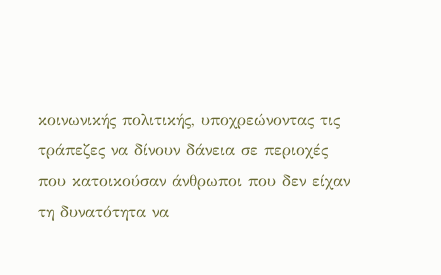κοινωνικής πολιτικής, υποχρεώνοντας τις τράπεζες να δίνουν δάνεια σε περιοχές που κατοικούσαν άνθρωποι που δεν είχαν τη δυνατότητα να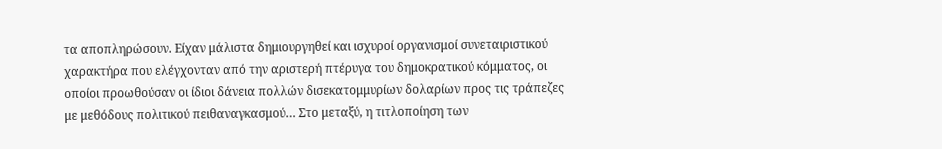τα αποπληρώσουν. Είχαν μάλιστα δημιουργηθεί και ισχυροί οργανισμοί συνεταιριστικού χαρακτήρα που ελέγχονταν από την αριστερή πτέρυγα του δημοκρατικού κόμματος, οι οποίοι προωθούσαν οι ίδιοι δάνεια πολλών δισεκατομμυρίων δολαρίων προς τις τράπεζες με μεθόδους πολιτικού πειθαναγκασμού… Στο μεταξύ, η τιτλοποίηση των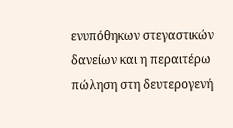ενυπόθηκων στεγαστικών δανείων και η περαιτέρω πώληση στη δευτερογενή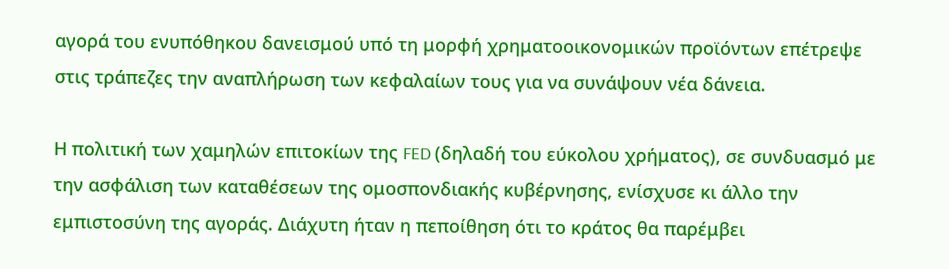αγορά του ενυπόθηκου δανεισμού υπό τη μορφή χρηματοοικονομικών προϊόντων επέτρεψε στις τράπεζες την αναπλήρωση των κεφαλαίων τους για να συνάψουν νέα δάνεια.

Η πολιτική των χαμηλών επιτοκίων της FED (δηλαδή του εύκολου χρήματος), σε συνδυασμό με την ασφάλιση των καταθέσεων της ομοσπονδιακής κυβέρνησης, ενίσχυσε κι άλλο την εμπιστοσύνη της αγοράς. Διάχυτη ήταν η πεποίθηση ότι το κράτος θα παρέμβει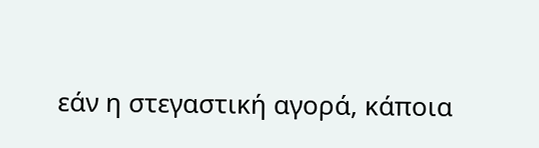εάν η στεγαστική αγορά, κάποια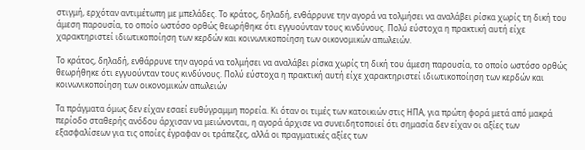στιγμή, ερχόταν αντιμέτωπη με μπελάδες. Το κράτος, δηλαδή, ενθάρρυνε την αγορά να τολμήσει να αναλάβει ρίσκα χωρίς τη δική του άμεση παρουσία, το οποίο ωστόσο ορθώς θεωρήθηκε ότι εγγυούνταν τους κινδύνους. Πολύ εύστοχα η πρακτική αυτή είχε χαρακτηριστεί ιδιωτικοποίηση των κερδών και κοινωνικοποίηση των οικονομικών απωλειών.

Το κράτος, δηλαδή, ενθάρρυνε την αγορά να τολμήσει να αναλάβει ρίσκα χωρίς τη δική του άμεση παρουσία, το οποίο ωστόσο ορθώς θεωρήθηκε ότι εγγυούνταν τους κινδύνους. Πολύ εύστοχα η πρακτική αυτή είχε χαρακτηριστεί ιδιωτικοποίηση των κερδών και κοινωνικοποίηση των οικονομικών απωλειών

Τα πράγματα όμως δεν είχαν εσαεί ευθύγραμμη πορεία. Κι όταν οι τιμές των κατοικιών στις ΗΠΑ, για πρώτη φορά μετά από μακρά περίοδο σταθερής ανόδου άρχισαν να μειώνονται, η αγορά άρχισε να συνειδητοποιεί ότι σημασία δεν είχαν οι αξίες των εξασφαλίσεων για τις οποίες έγραφαν οι τράπεζες, αλλά οι πραγματικές αξίες των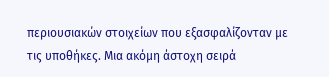περιουσιακών στοιχείων που εξασφαλίζονταν με τις υποθήκες. Μια ακόμη άστοχη σειρά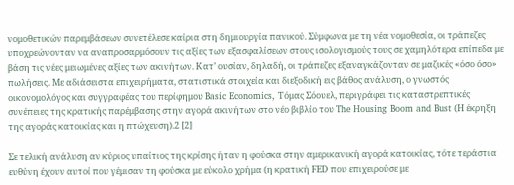νομοθετικών παρεμβάσεων συνετέλεσε καίρια στη δημιουργία πανικού. Σύμφωνα με τη νέα νομοθεσία, οι τράπεζες υποχρεώνονταν να αναπροσαρμόσουν τις αξίες των εξασφαλίσεων στους ισολογισμούς τους σε χαμηλότερα επίπεδα με βάση τις νέες μειωμένες αξίες των ακινήτων. Κατ’ ουσίαν, δηλαδή, οι τράπεζες εξαναγκάζονταν σε μαζικές «όσο όσο» πωλήσεις. Mε αδιάσειστα επιχειρήματα, στατιστικά στοιχεία και διεξοδική εις βάθος ανάλυση, ο γνωστός οικονομολόγος και συγγραφέας του περίφημου Basic Economics, Τόμας Σόουελ, περιγράφει τις καταστρεπτικές συνέπειες της κρατικής παρέμβασης στην αγορά ακινήτων στο νέο βιβλίο του The Housing Boom and Bust (Η έκρηξη της αγοράς κατοικίας και η πτώχευση).2 [2]

Σε τελική ανάλυση αν κύριος υπαίτιος της κρίσης ήταν η φούσκα στην αμερικανική αγορά κατοικίας, τότε τεράστια ευθύνη έχουν αυτοί που γέμισαν τη φούσκα με εύκολο χρήμα (η κρατική FED που επιχειρούσε με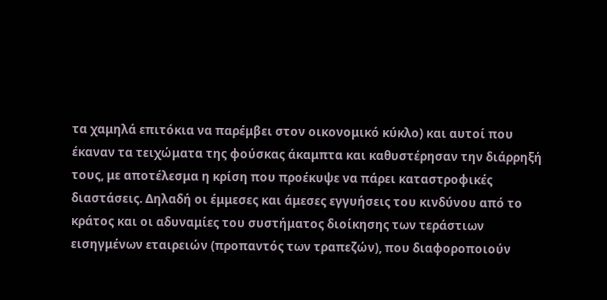τα χαμηλά επιτόκια να παρέμβει στον οικονομικό κύκλο) και αυτοί που έκαναν τα τειχώματα της φούσκας άκαμπτα και καθυστέρησαν την διάρρηξή τους, με αποτέλεσμα η κρίση που προέκυψε να πάρει καταστροφικές διαστάσεις. Δηλαδή οι έμμεσες και άμεσες εγγυήσεις του κινδύνου από το κράτος και οι αδυναμίες του συστήματος διοίκησης των τεράστιων εισηγμένων εταιρειών (προπαντός των τραπεζών), που διαφοροποιούν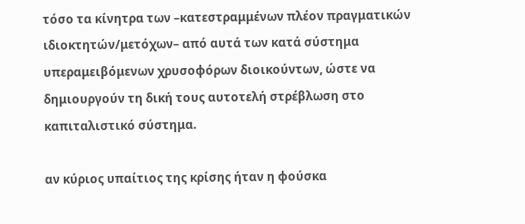τόσο τα κίνητρα των –κατεστραμμένων πλέον πραγματικών ιδιοκτητών/μετόχων– από αυτά των κατά σύστημα υπεραμειβόμενων χρυσοφόρων διοικούντων, ώστε να δημιουργούν τη δική τους αυτοτελή στρέβλωση στο καπιταλιστικό σύστημα.

αν κύριος υπαίτιος της κρίσης ήταν η φούσκα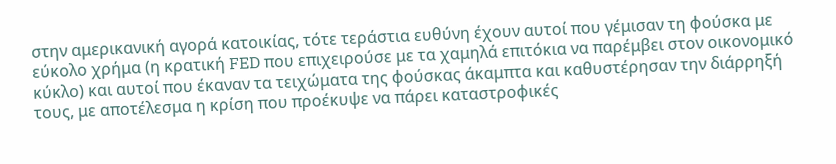στην αμερικανική αγορά κατοικίας, τότε τεράστια ευθύνη έχουν αυτοί που γέμισαν τη φούσκα με εύκολο χρήμα (η κρατική FED που επιχειρούσε με τα χαμηλά επιτόκια να παρέμβει στον οικονομικό κύκλο) και αυτοί που έκαναν τα τειχώματα της φούσκας άκαμπτα και καθυστέρησαν την διάρρηξή τους, με αποτέλεσμα η κρίση που προέκυψε να πάρει καταστροφικές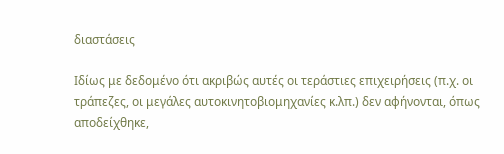διαστάσεις

Ιδίως με δεδομένο ότι ακριβώς αυτές οι τεράστιες επιχειρήσεις (π.χ. οι τράπεζες, οι μεγάλες αυτοκινητοβιομηχανίες κ.λπ.) δεν αφήνονται, όπως αποδείχθηκε,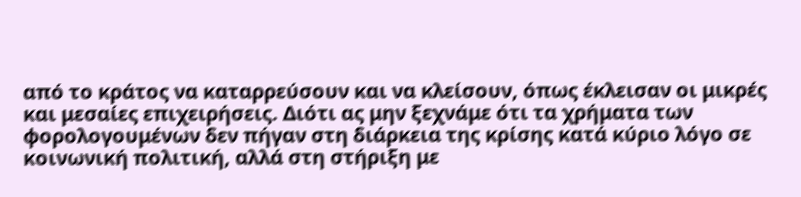από το κράτος να καταρρεύσουν και να κλείσουν, όπως έκλεισαν οι μικρές και μεσαίες επιχειρήσεις. Διότι ας μην ξεχνάμε ότι τα χρήματα των φορολογουμένων δεν πήγαν στη διάρκεια της κρίσης κατά κύριο λόγο σε κοινωνική πολιτική, αλλά στη στήριξη με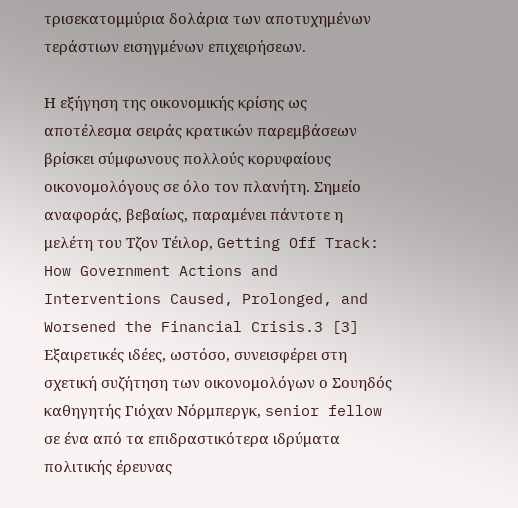τρισεκατομμύρια δολάρια των αποτυχημένων τεράστιων εισηγμένων επιχειρήσεων.

Η εξήγηση της οικονομικής κρίσης ως αποτέλεσμα σειράς κρατικών παρεμβάσεων βρίσκει σύμφωνους πολλούς κορυφαίους οικονομολόγους σε όλο τον πλανήτη. Σημείο αναφοράς, βεβαίως, παραμένει πάντοτε η μελέτη του Τζον Τέιλορ, Getting Off Track: How Government Actions and Interventions Caused, Prolonged, and Worsened the Financial Crisis.3 [3] Εξαιρετικές ιδέες, ωστόσο, συνεισφέρει στη σχετική συζήτηση των οικονομολόγων ο Σουηδός καθηγητής Γιόχαν Νόρμπεργκ, senior fellow σε ένα από τα επιδραστικότερα ιδρύματα πολιτικής έρευνας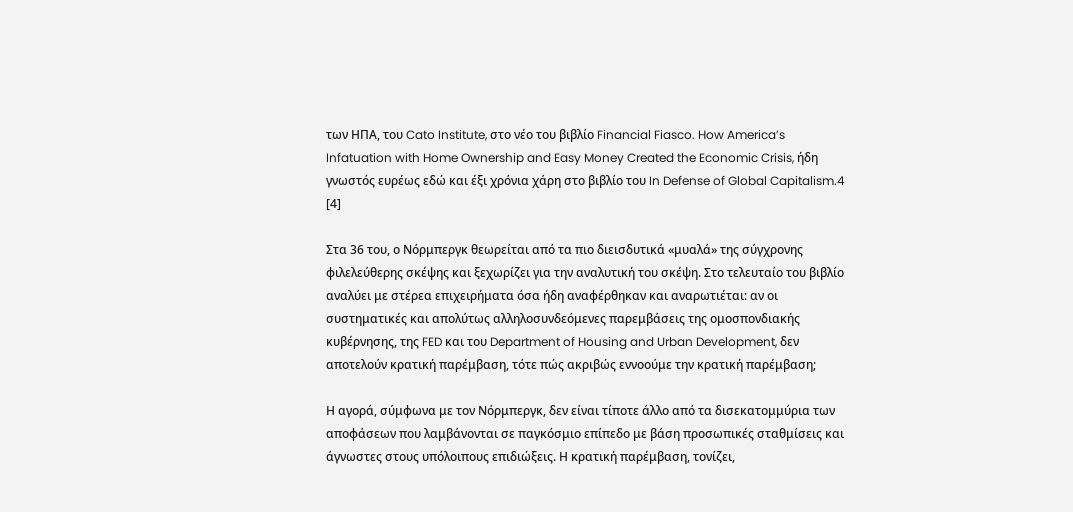των ΗΠΑ, του Cato Institute, στο νέο του βιβλίο Financial Fiasco. How America’s Infatuation with Home Ownership and Easy Money Created the Economic Crisis, ήδη γνωστός ευρέως εδώ και έξι χρόνια χάρη στο βιβλίο του In Defense of Global Capitalism.4 [4]

Στα 36 του, ο Νόρμπεργκ θεωρείται από τα πιο διεισδυτικά «μυαλά» της σύγχρονης φιλελεύθερης σκέψης και ξεχωρίζει για την αναλυτική του σκέψη. Στο τελευταίο του βιβλίο αναλύει με στέρεα επιχειρήματα όσα ήδη αναφέρθηκαν και αναρωτιέται: αν οι συστηματικές και απολύτως αλληλοσυνδεόμενες παρεμβάσεις της ομοσπονδιακής κυβέρνησης, της FED και του Department of Housing and Urban Development, δεν αποτελούν κρατική παρέμβαση, τότε πώς ακριβώς εννοούμε την κρατική παρέμβαση;

Η αγορά, σύμφωνα με τον Νόρμπεργκ, δεν είναι τίποτε άλλο από τα δισεκατομμύρια των αποφάσεων που λαμβάνονται σε παγκόσμιο επίπεδο με βάση προσωπικές σταθμίσεις και άγνωστες στους υπόλοιπους επιδιώξεις. Η κρατική παρέμβαση, τονίζει,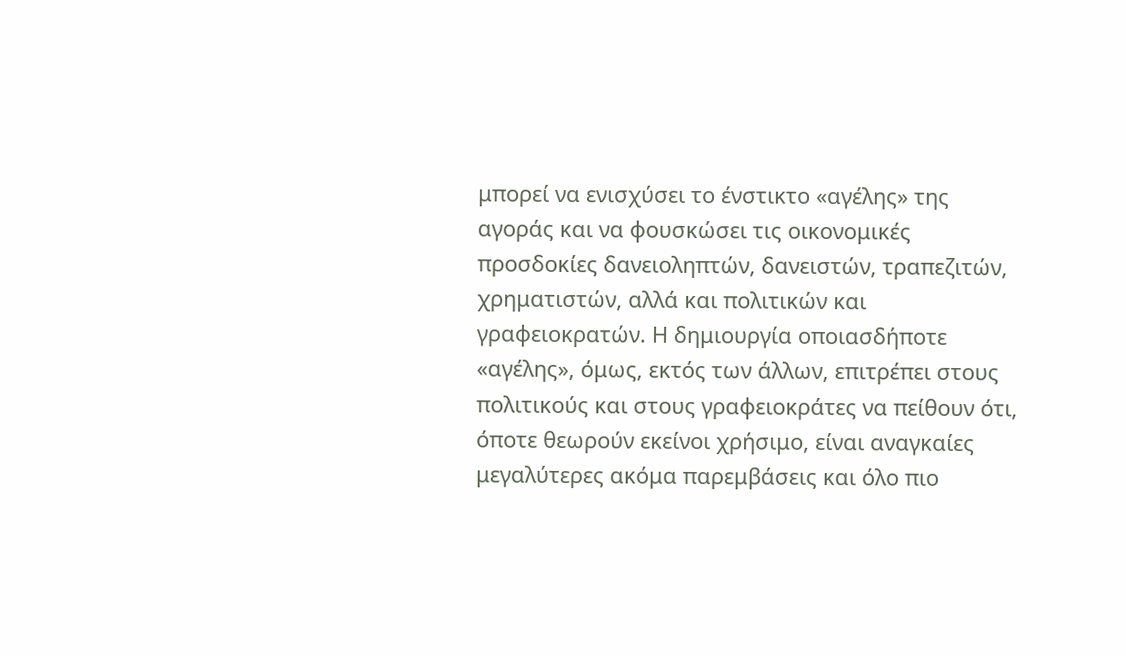μπορεί να ενισχύσει το ένστικτο «αγέλης» της αγοράς και να φουσκώσει τις οικονομικές προσδοκίες δανειοληπτών, δανειστών, τραπεζιτών, χρηματιστών, αλλά και πολιτικών και γραφειοκρατών. Η δημιουργία οποιασδήποτε «αγέλης», όμως, εκτός των άλλων, επιτρέπει στους πολιτικούς και στους γραφειοκράτες να πείθουν ότι, όποτε θεωρούν εκείνοι χρήσιμο, είναι αναγκαίες μεγαλύτερες ακόμα παρεμβάσεις και όλο πιο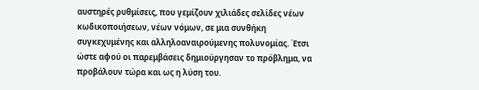αυστηρές ρυθμίσεις, που γεμίζουν χιλιάδες σελίδες νέων κωδικοποιήσεων, νέων νόμων, σε μια συνθήκη συγκεχυμένης και αλληλοαναιρούμενης πολυνομίας. Έτσι ώστε αφού οι παρεμβάσεις δημιούργησαν το πρόβλημα, να προβάλουν τώρα και ως η λύση του.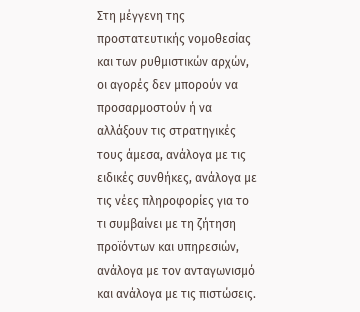Στη μέγγενη της προστατευτικής νομοθεσίας και των ρυθμιστικών αρχών, οι αγορές δεν μπορούν να προσαρμοστούν ή να αλλάξουν τις στρατηγικές τους άμεσα, ανάλογα με τις ειδικές συνθήκες, ανάλογα με τις νέες πληροφορίες για το τι συμβαίνει με τη ζήτηση προϊόντων και υπηρεσιών, ανάλογα με τον ανταγωνισμό και ανάλογα με τις πιστώσεις.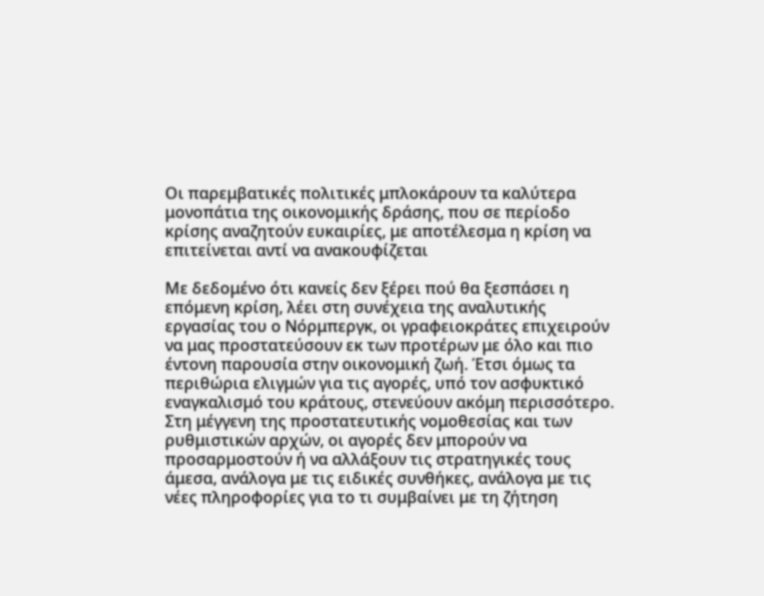Οι παρεμβατικές πολιτικές μπλοκάρουν τα καλύτερα μονοπάτια της οικονομικής δράσης, που σε περίοδο κρίσης αναζητούν ευκαιρίες, με αποτέλεσμα η κρίση να επιτείνεται αντί να ανακουφίζεται

Με δεδομένο ότι κανείς δεν ξέρει πού θα ξεσπάσει η επόμενη κρίση, λέει στη συνέχεια της αναλυτικής εργασίας του ο Νόρμπεργκ, οι γραφειοκράτες επιχειρούν να μας προστατεύσουν εκ των προτέρων με όλο και πιο έντονη παρουσία στην οικονομική ζωή. Έτσι όμως τα περιθώρια ελιγμών για τις αγορές, υπό τον ασφυκτικό εναγκαλισμό του κράτους, στενεύουν ακόμη περισσότερο. Στη μέγγενη της προστατευτικής νομοθεσίας και των ρυθμιστικών αρχών, οι αγορές δεν μπορούν να προσαρμοστούν ή να αλλάξουν τις στρατηγικές τους άμεσα, ανάλογα με τις ειδικές συνθήκες, ανάλογα με τις νέες πληροφορίες για το τι συμβαίνει με τη ζήτηση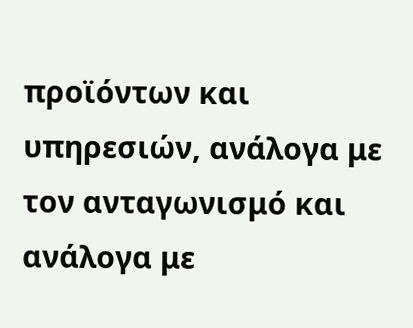προϊόντων και υπηρεσιών, ανάλογα με τον ανταγωνισμό και ανάλογα με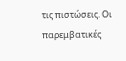τις πιστώσεις. Οι παρεμβατικές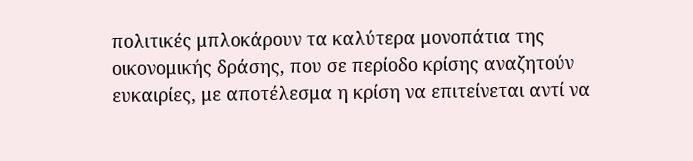πολιτικές μπλοκάρουν τα καλύτερα μονοπάτια της οικονομικής δράσης, που σε περίοδο κρίσης αναζητούν ευκαιρίες, με αποτέλεσμα η κρίση να επιτείνεται αντί να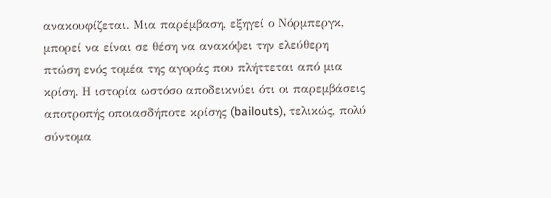ανακουφίζεται. Μια παρέμβαση, εξηγεί ο Νόρμπεργκ, μπορεί να είναι σε θέση να ανακόψει την ελεύθερη πτώση ενός τομέα της αγοράς που πλήττεται από μια κρίση. Η ιστορία ωστόσο αποδεικνύει ότι οι παρεμβάσεις αποτροπής οποιασδήποτε κρίσης (bailouts), τελικώς, πολύ σύντομα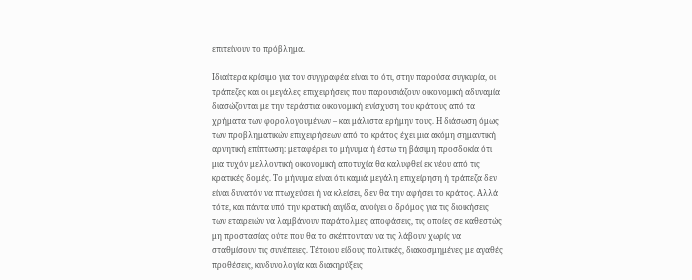επιτείνουν το πρόβλημα.

Ιδιαίτερα κρίσιμο για τον συγγραφέα είναι το ότι, στην παρούσα συγκυρία, οι τράπεζες και οι μεγάλες επιχειρήσεις που παρουσιάζουν οικονομική αδυναμία διασώζονται με την τεράστια οικονομική ενίσχυση του κράτους από τα χρήματα των φορολογουμένων – και μάλιστα ερήμην τους. Η διάσωση όμως των προβληματικών επιχειρήσεων από το κράτος έχει μια ακόμη σημαντική αρνητική επίπτωση: μεταφέρει το μήνυμα ή έστω τη βάσιμη προσδοκία ότι μια τυχόν μελλοντική οικονομική αποτυχία θα καλυφθεί εκ νέου από τις κρατικές δομές. Το μήνυμα είναι ότι καμιά μεγάλη επιχείρηση ή τράπεζα δεν είναι δυνατόν να πτωχεύσει ή να κλείσει, δεν θα την αφήσει το κράτος. Αλλά τότε, και πάντα υπό την κρατική αιγίδα, ανοίγει ο δρόμος για τις διοικήσεις των εταιρειών να λαμβάνουν παράτολμες αποφάσεις, τις οποίες σε καθεστώς μη προστασίας ούτε που θα το σκέπτονταν να τις λάβουν χωρίς να σταθμίσουν τις συνέπειες. Τέτοιου είδους πολιτικές, διακοσμημένες με αγαθές προθέσεις, κινδυνολογία και διακηρύξεις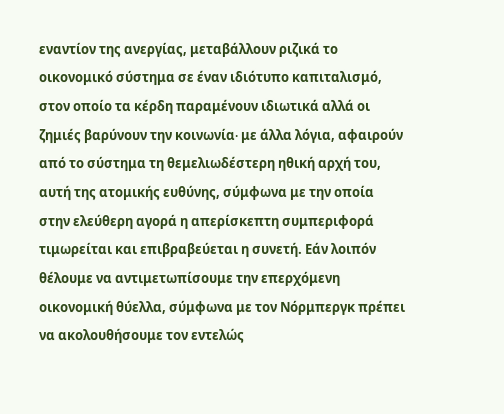εναντίον της ανεργίας, μεταβάλλουν ριζικά το οικονομικό σύστημα σε έναν ιδιότυπο καπιταλισμό, στον οποίο τα κέρδη παραμένουν ιδιωτικά αλλά οι ζημιές βαρύνουν την κοινωνία∙ με άλλα λόγια, αφαιρούν από το σύστημα τη θεμελιωδέστερη ηθική αρχή του, αυτή της ατομικής ευθύνης, σύμφωνα με την οποία στην ελεύθερη αγορά η απερίσκεπτη συμπεριφορά τιμωρείται και επιβραβεύεται η συνετή. Εάν λοιπόν θέλουμε να αντιμετωπίσουμε την επερχόμενη οικονομική θύελλα, σύμφωνα με τον Νόρμπεργκ πρέπει να ακολουθήσουμε τον εντελώς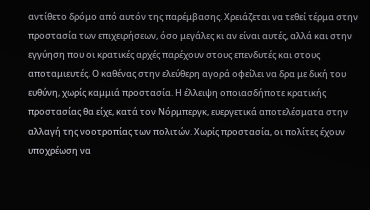αντίθετο δρόμο από αυτόν της παρέμβασης. Χρειάζεται να τεθεί τέρμα στην προστασία των επιχειρήσεων, όσο μεγάλες κι αν είναι αυτές, αλλά και στην εγγύηση που οι κρατικές αρχές παρέχουν στους επενδυτές και στους αποταμιευτές. Ο καθένας στην ελεύθερη αγορά οφείλει να δρα με δική του ευθύνη, χωρίς καμμιά προστασία. Η έλλειψη οποιασδήποτε κρατικής προστασίας θα είχε, κατά τον Νόρμπεργκ, ευεργετικά αποτελέσματα στην αλλαγή της νοοτροπίας των πολιτών. Χωρίς προστασία, οι πολίτες έχουν υποχρέωση να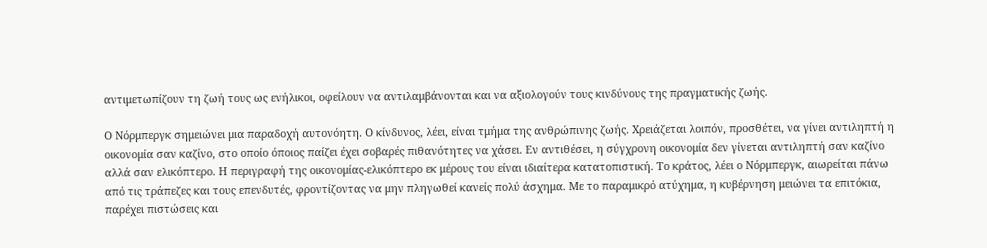αντιμετωπίζουν τη ζωή τους ως ενήλικοι, οφείλουν να αντιλαμβάνονται και να αξιολογούν τους κινδύνους της πραγματικής ζωής.

Ο Νόρμπεργκ σημειώνει μια παραδοχή αυτονόητη. Ο κίνδυνος, λέει, είναι τμήμα της ανθρώπινης ζωής. Χρειάζεται λοιπόν, προσθέτει, να γίνει αντιληπτή η οικονομία σαν καζίνο, στο οποίο όποιος παίζει έχει σοβαρές πιθανότητες να χάσει. Εν αντιθέσει, η σύγχρονη οικονομία δεν γίνεται αντιληπτή σαν καζίνο αλλά σαν ελικόπτερο. Η περιγραφή της οικονομίας-ελικόπτερο εκ μέρους του είναι ιδιαίτερα κατατοπιστική. Το κράτος, λέει ο Νόρμπεργκ, αιωρείται πάνω από τις τράπεζες και τους επενδυτές, φροντίζοντας να μην πληγωθεί κανείς πολύ άσχημα. Με το παραμικρό ατύχημα, η κυβέρνηση μειώνει τα επιτόκια, παρέχει πιστώσεις και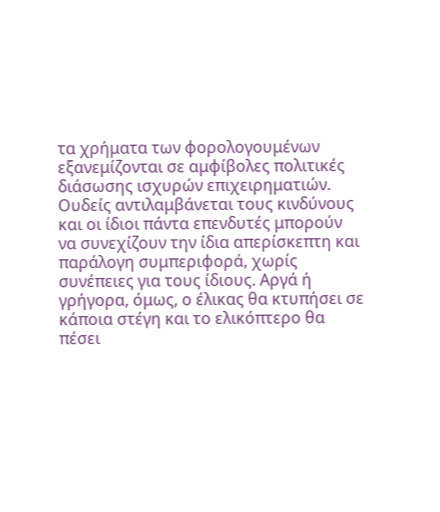τα χρήματα των φορολογουμένων εξανεμίζονται σε αμφίβολες πολιτικές διάσωσης ισχυρών επιχειρηματιών. Ουδείς αντιλαμβάνεται τους κινδύνους και οι ίδιοι πάντα επενδυτές μπορούν να συνεχίζουν την ίδια απερίσκεπτη και παράλογη συμπεριφορά, χωρίς συνέπειες για τους ίδιους. Αργά ή γρήγορα, όμως, ο έλικας θα κτυπήσει σε κάποια στέγη και το ελικόπτερο θα πέσει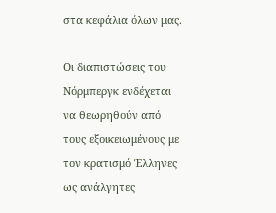στα κεφάλια όλων μας.

Οι διαπιστώσεις του Νόρμπεργκ ενδέχεται να θεωρηθούν από τους εξοικειωμένους με τον κρατισμό Έλληνες ως ανάλγητες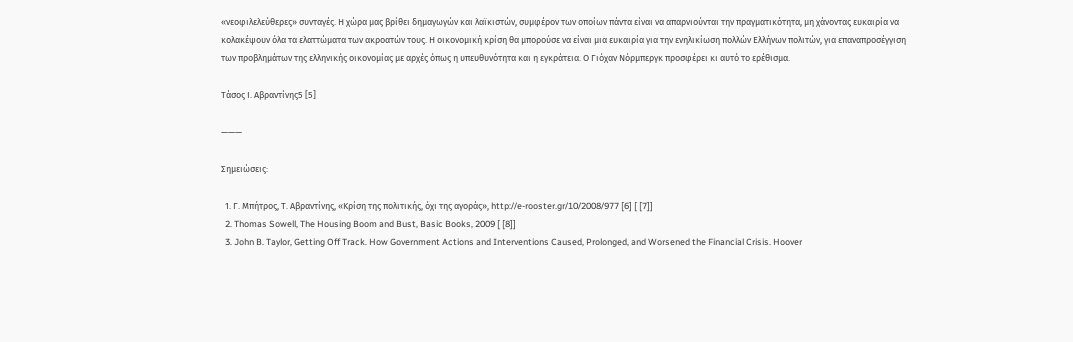«νεοφιλελεύθερες» συνταγές. Η χώρα μας βρίθει δημαγωγών και λαϊκιστών, συμφέρον των οποίων πάντα είναι να απαρνιούνται την πραγματικότητα, μη χάνοντας ευκαιρία να κολακέψουν όλα τα ελαττώματα των ακροατών τους. Η οικονομική κρίση θα μπορούσε να είναι μια ευκαιρία για την ενηλικίωση πολλών Ελλήνων πολιτών, για επαναπροσέγγιση των προβλημάτων της ελληνικής οικονομίας με αρχές όπως η υπευθυνότητα και η εγκράτεια. Ο Γιόχαν Νόρμπεργκ προσφέρει κι αυτό το ερέθισμα.

Τάσος Ι. Αβραντίνης5 [5]

———

Σημειώσεις:

  1. Γ. Μπήτρος, Τ. Αβραντίνης, «Κρίση της πολιτικής, όχι της αγοράς», http://e-rooster.gr/10/2008/977 [6] [ [7]]
  2. Thomas Sowell, The Housing Boom and Bust, Basic Books, 2009 [ [8]]
  3. John B. Taylor, Getting Off Track. How Government Actions and Interventions Caused, Prolonged, and Worsened the Financial Crisis. Hoover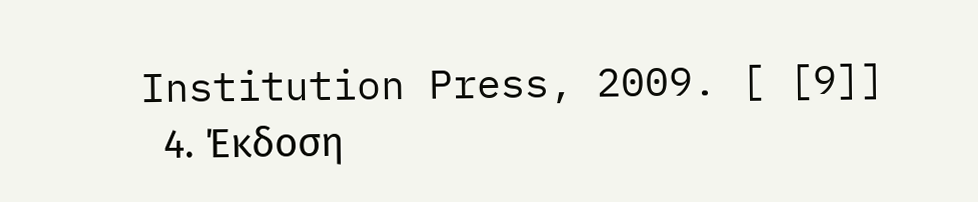Institution Press, 2009. [ [9]]
  4. Έκδοση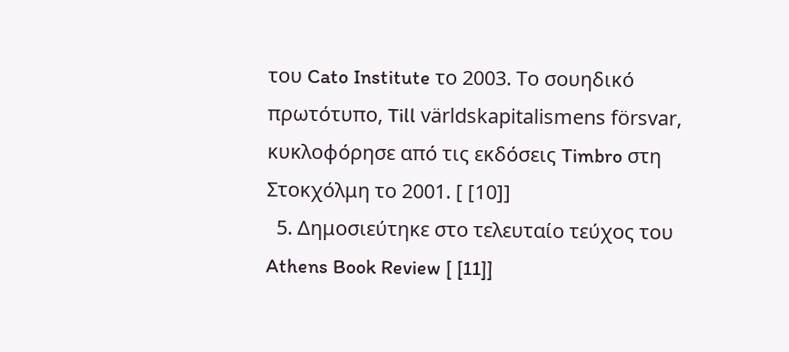του Cato Institute το 2003. Το σουηδικό πρωτότυπο, Till världskapitalismens försvar, κυκλοφόρησε από τις εκδόσεις Timbro στη Στοκχόλμη το 2001. [ [10]]
  5. Δημοσιεύτηκε στο τελευταίο τεύχος του Athens Book Review [ [11]]